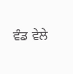ਵੰਡ ਵੇਲੇ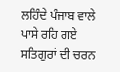ਲਹਿੰਦੇ ਪੰਜਾਬ ਵਾਲੇ ਪਾਸੇ ਰਹਿ ਗਏ ਸਤਿਗੁਰਾਂ ਦੀ ਚਰਨ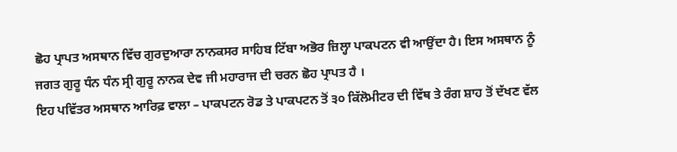ਛੋਹ ਪ੍ਰਾਪਤ ਅਸਥਾਨ ਵਿੱਚ ਗੁਰਦੁਆਰਾ ਨਾਨਕਸਰ ਸਾਹਿਬ ਟਿੱਬਾ ਅਭੋਰ ਜ਼ਿਲ੍ਹਾ ਪਾਕਪਟਨ ਵੀ ਆਉਂਦਾ ਹੈ। ਇਸ ਅਸਥਾਨ ਨੂੰ ਜਗਤ ਗੁਰੂ ਧੰਨ ਧੰਨ ਸ੍ਰੀ ਗੁਰੂ ਨਾਨਕ ਦੇਵ ਜੀ ਮਹਾਰਾਜ ਦੀ ਚਰਨ ਛੋਹ ਪ੍ਰਾਪਤ ਹੈ ।
ਇਹ ਪਵਿੱਤਰ ਅਸਥਾਨ ਆਰਿਫ਼ ਵਾਲਾ – ਪਾਕਪਟਨ ਰੋਡ ਤੇ ਪਾਕਪਟਨ ਤੋਂ ੩੦ ਕਿੱਲੋਮੀਟਰ ਦੀ ਵਿੱਥ ਤੇ ਰੰਗ ਸ਼ਾਹ ਤੋਂ ਦੱਖਣ ਵੱਲ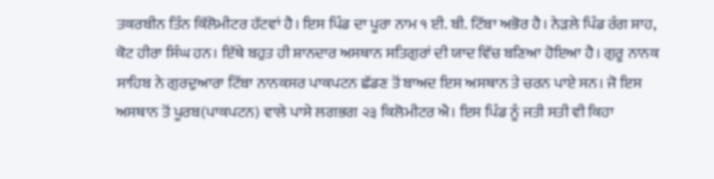ਤਕਰਬੀਨ ਤਿੰਨ ਕਿੱਲੋਮੀਟਰ ਹੱਟਵਾਂ ਹੈ। ਇਸ ਪਿੰਡ ਦਾ ਪੂਰਾ ਨਾਮ ੧ ਈ. ਬੀ. ਟਿੱਬਾ ਅਭੋਰ ਹੈ। ਨੇੜਲੇ ਪਿੰਡ ਰੰਗ ਸ਼ਾਹ, ਕੋਟ ਹੀਰਾ ਸਿੰਘ ਹਨ। ਇੱਥੇ ਬਹੁਤ ਹੀ ਸ਼ਾਨਦਾਰ ਅਸਥਾਨ ਸਤਿਗੁਰਾਂ ਦੀ ਯਾਦ ਵਿੱਚ ਬਣਿਆ ਹੋਇਆ ਹੈ। ਗੁਰੂ ਨਾਨਕ ਸਾਹਿਬ ਨੇ ਗੁਰਦੁਆਰਾ ਟਿੱਬਾ ਨਾਨਕਸਰ ਪਾਕਪਟਨ ਛੱਡਣ ਤੋਂ ਬਾਅਦ ਇਸ ਅਸਥਾਨ ਤੇ ਚਰਨ ਪਾਏ ਸਨ। ਜੋ ਇਸ ਅਸਥਾਨ ਤੋਂ ਪੂਰਬ(ਪਾਕਪਟਨ) ਵਾਲੇ ਪਾਸੇ ਲਗਭਗ ੨੩ ਕਿਲੋਮੀਟਰ ਐ। ਇਸ ਪਿੰਡ ਨੂੰ ਜਤੀ ਸਤੀ ਵੀ ਕਿਹਾ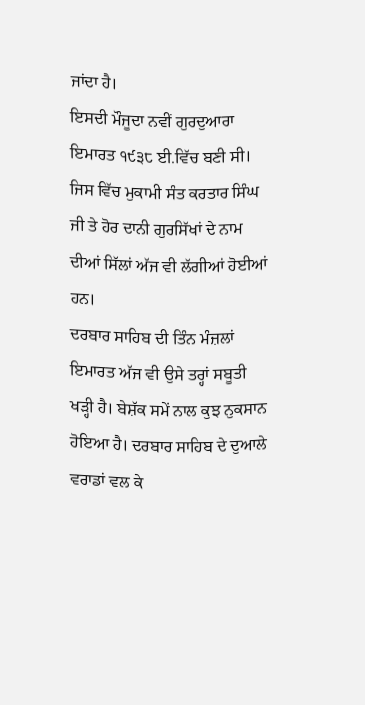ਜਾਂਦਾ ਹੈ।
ਇਸਦੀ ਮੌਜੂਦਾ ਨਵੀਂ ਗੁਰਦੁਆਰਾ ਇਮਾਰਤ ੧੯੩੮ ਈ.ਵਿੱਚ ਬਣੀ ਸੀ। ਜਿਸ ਵਿੱਚ ਮੁਕਾਮੀ ਸੰਤ ਕਰਤਾਰ ਸਿੰਘ ਜੀ ਤੇ ਹੋਰ ਦਾਨੀ ਗੁਰਸਿੱਖਾਂ ਦੇ ਨਾਮ ਦੀਆਂ ਸਿੱਲਾਂ ਅੱਜ ਵੀ ਲੱਗੀਆਂ ਹੋਈਆਂ ਹਨ।
ਦਰਬਾਰ ਸਾਹਿਬ ਦੀ ਤਿੰਨ ਮੰਜ਼ਲਾਂ ਇਮਾਰਤ ਅੱਜ ਵੀ ਉਸੇ ਤਰ੍ਹਾਂ ਸਬੂਤੀ ਖੜ੍ਹੀ ਹੈ। ਬੇਸ਼ੱਕ ਸਮੇਂ ਨਾਲ ਕੁਝ ਨੁਕਸਾਨ ਹੋਇਆ ਹੈ। ਦਰਬਾਰ ਸਾਹਿਬ ਦੇ ਦੁਆਲੇ ਵਰਾਡਾਂ ਵਲ ਕੇ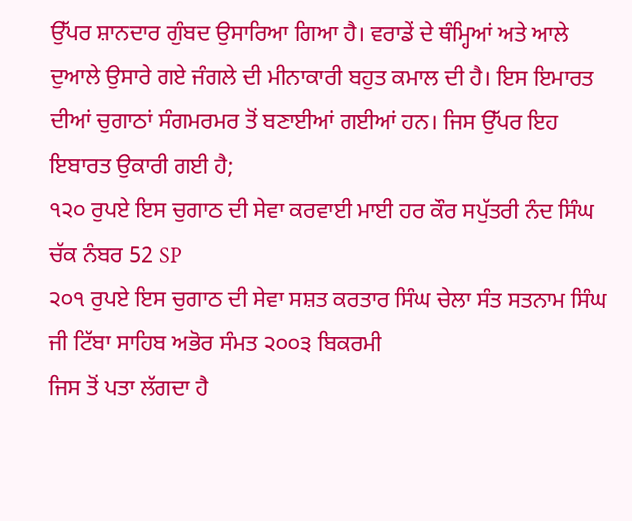ਉੱਪਰ ਸ਼ਾਨਦਾਰ ਗੁੰਬਦ ਉਸਾਰਿਆ ਗਿਆ ਹੈ। ਵਰਾਡੇਂ ਦੇ ਥੰਮ੍ਹਿਆਂ ਅਤੇ ਆਲੇ ਦੁਆਲੇ ਉਸਾਰੇ ਗਏ ਜੰਗਲੇ ਦੀ ਮੀਨਾਕਾਰੀ ਬਹੁਤ ਕਮਾਲ ਦੀ ਹੈ। ਇਸ ਇਮਾਰਤ ਦੀਆਂ ਚੁਗਾਠਾਂ ਸੰਗਮਰਮਰ ਤੋਂ ਬਣਾਈਆਂ ਗਈਆਂ ਹਨ। ਜਿਸ ਉੱਪਰ ਇਹ ਇਬਾਰਤ ਉਕਾਰੀ ਗਈ ਹੈ;
੧੨੦ ਰੁਪਏ ਇਸ ਚੁਗਾਠ ਦੀ ਸੇਵਾ ਕਰਵਾਈ ਮਾਈ ਹਰ ਕੌਰ ਸਪੁੱਤਰੀ ਨੰਦ ਸਿੰਘ ਚੱਕ ਨੰਬਰ 52 SP
੨੦੧ ਰੁਪਏ ਇਸ ਚੁਗਾਠ ਦੀ ਸੇਵਾ ਸਸ਼ਤ ਕਰਤਾਰ ਸਿੰਘ ਚੇਲਾ ਸੰਤ ਸਤਨਾਮ ਸਿੰਘ ਜੀ ਟਿੱਬਾ ਸਾਹਿਬ ਅਭੋਰ ਸੰਮਤ ੨੦੦੩ ਬਿਕਰਮੀ
ਜਿਸ ਤੋਂ ਪਤਾ ਲੱਗਦਾ ਹੈ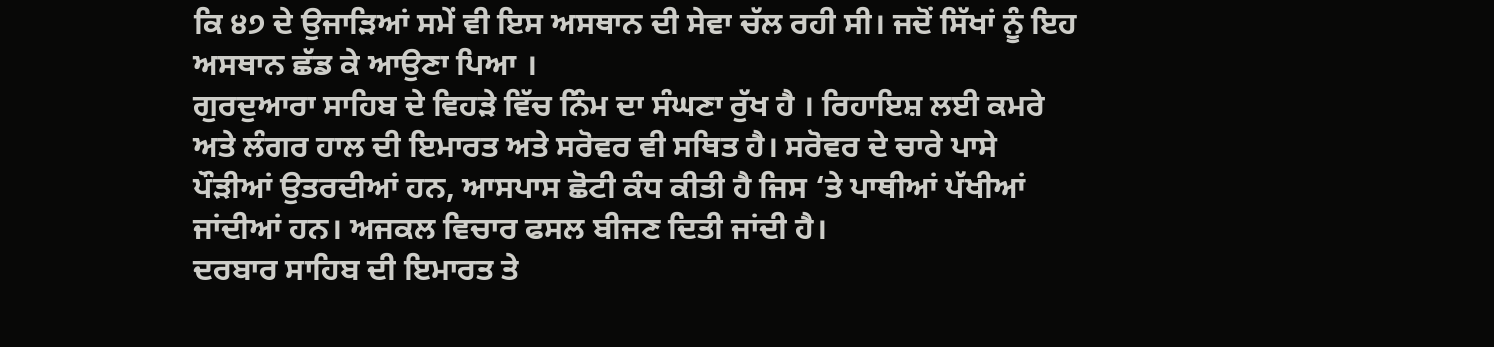ਕਿ ੪੭ ਦੇ ਉਜਾੜਿਆਂ ਸਮੇਂ ਵੀ ਇਸ ਅਸਥਾਨ ਦੀ ਸੇਵਾ ਚੱਲ ਰਹੀ ਸੀ। ਜਦੋਂ ਸਿੱਖਾਂ ਨੂੰ ਇਹ ਅਸਥਾਨ ਛੱਡ ਕੇ ਆਉਣਾ ਪਿਆ ।
ਗੁਰਦੁਆਰਾ ਸਾਹਿਬ ਦੇ ਵਿਹੜੇ ਵਿੱਚ ਨਿੰਮ ਦਾ ਸੰਘਣਾ ਰੁੱਖ ਹੈ । ਰਿਹਾਇਸ਼ ਲਈ ਕਮਰੇ ਅਤੇ ਲੰਗਰ ਹਾਲ ਦੀ ਇਮਾਰਤ ਅਤੇ ਸਰੋਵਰ ਵੀ ਸਥਿਤ ਹੈ। ਸਰੋਵਰ ਦੇ ਚਾਰੇ ਪਾਸੇ ਪੌੜੀਆਂ ਉਤਰਦੀਆਂ ਹਨ, ਆਸਪਾਸ ਛੋਟੀ ਕੰਧ ਕੀਤੀ ਹੈ ਜਿਸ ‘ਤੇ ਪਾਥੀਆਂ ਪੱਖੀਆਂ ਜਾਂਦੀਆਂ ਹਨ। ਅਜਕਲ ਵਿਚਾਰ ਫਸਲ ਬੀਜਣ ਦਿਤੀ ਜਾਂਦੀ ਹੈ।
ਦਰਬਾਰ ਸਾਹਿਬ ਦੀ ਇਮਾਰਤ ਤੇ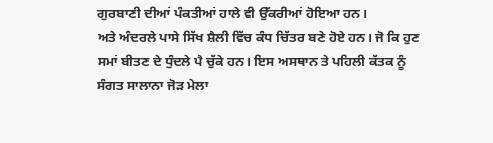ਗੁਰਬਾਣੀ ਦੀਆਂ ਪੰਕਤੀਆਂ ਹਾਲੇ ਵੀ ਉੱਕਰੀਆਂ ਹੋਇਆ ਹਨ।
ਅਤੇ ਅੰਦਰਲੇ ਪਾਸੇ ਸਿੱਖ ਸ਼ੈਲੀ ਵਿੱਚ ਕੰਧ ਚਿੱਤਰ ਬਣੇ ਹੋਏ ਹਨ। ਜੋ ਕਿ ਹੁਣ ਸਮਾਂ ਬੀਤਣ ਦੇ ਧੁੰਦਲੇ ਪੈ ਚੁੱਕੇ ਹਨ। ਇਸ ਅਸਥਾਨ ਤੇ ਪਹਿਲੀ ਕੱਤਕ ਨੂੰ ਸੰਗਤ ਸਾਲਾਨਾ ਜੋੜ ਮੇਲਾ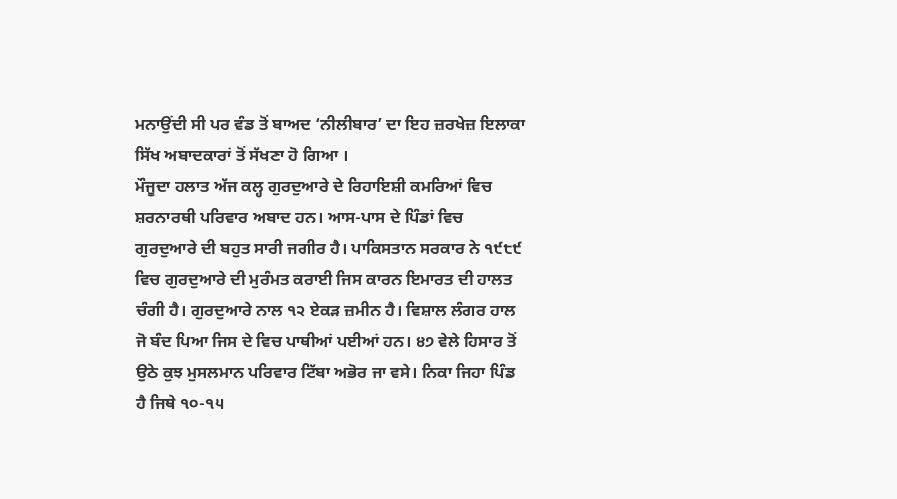ਮਨਾਉਂਦੀ ਸੀ ਪਰ ਵੰਡ ਤੋਂ ਬਾਅਦ ‘ਨੀਲੀਬਾਰ’ ਦਾ ਇਹ ਜ਼ਰਖੇਜ਼ ਇਲਾਕਾ ਸਿੱਖ ਅਬਾਦਕਾਰਾਂ ਤੋਂ ਸੱਖਣਾ ਹੋ ਗਿਆ ।
ਮੌਜੂਦਾ ਹਲਾਤ ਅੱਜ ਕਲ੍ਹ ਗੁਰਦੁਆਰੇ ਦੇ ਰਿਹਾਇਸ਼ੀ ਕਮਰਿਆਂ ਵਿਚ ਸ਼ਰਨਾਰਥੀ ਪਰਿਵਾਰ ਅਬਾਦ ਹਨ। ਆਸ-ਪਾਸ ਦੇ ਪਿੰਡਾਂ ਵਿਚ ਗੁਰਦੁਆਰੇ ਦੀ ਬਹੁਤ ਸਾਰੀ ਜਗੀਰ ਹੈ। ਪਾਕਿਸਤਾਨ ਸਰਕਾਰ ਨੇ ੧੯੮੯ ਵਿਚ ਗੁਰਦੁਆਰੇ ਦੀ ਮੁਰੰਮਤ ਕਰਾਈ ਜਿਸ ਕਾਰਨ ਇਮਾਰਤ ਦੀ ਹਾਲਤ ਚੰਗੀ ਹੈ। ਗੁਰਦੁਆਰੇ ਨਾਲ ੧੨ ਏਕੜ ਜ਼ਮੀਨ ਹੈ। ਵਿਸ਼ਾਲ ਲੰਗਰ ਹਾਲ ਜੋ ਬੰਦ ਪਿਆ ਜਿਸ ਦੇ ਵਿਚ ਪਾਥੀਆਂ ਪਈਆਂ ਹਨ। ੪੭ ਵੇਲੇ ਹਿਸਾਰ ਤੋਂ ਉਠੇ ਕੁਝ ਮੁਸਲਮਾਨ ਪਰਿਵਾਰ ਟਿੱਬਾ ਅਭੋਰ ਜਾ ਵਸੇ। ਨਿਕਾ ਜਿਹਾ ਪਿੰਡ ਹੈ ਜਿਥੇ ੧੦-੧੫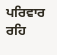ਪਰਿਵਾਰ ਰਹਿ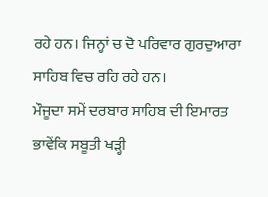ਰਹੇ ਹਨ। ਜਿਨ੍ਹਾਂ ਚ ਦੋ ਪਰਿਵਾਰ ਗੁਰਦੁਆਰਾ ਸਾਹਿਬ ਵਿਚ ਰਹਿ ਰਹੇ ਹਨ।
ਮੌਜੂਦਾ ਸਮੇਂ ਦਰਬਾਰ ਸਾਹਿਬ ਦੀ ਇਮਾਰਤ ਭਾਵੇਂਕਿ ਸਬੂਤੀ ਖੜ੍ਹੀ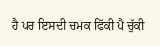ਹੈ ਪਰ ਇਸਦੀ ਚਮਕ ਫਿੱਕੀ ਪੈ ਚੁੱਕੀ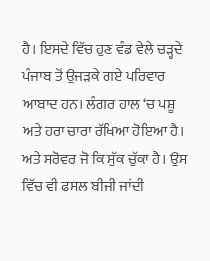ਹੈ। ਇਸਦੇ ਵਿੱਚ ਹੁਣ ਵੰਡ ਵੇਲੇ ਚੜ੍ਹਦੇ ਪੰਜਾਬ ਤੋਂ ਉਜੜਕੇ ਗਏ ਪਰਿਵਾਰ ਆਬਾਦ ਹਨ। ਲੰਗਰ ਹਾਲ ‘ਚ ਪਸ਼ੂ ਅਤੇ ਹਰਾ ਚਾਰਾ ਰੱਖਿਆ ਹੋਇਆ ਹੈ। ਅਤੇ ਸਰੋਵਰ ਜੋ ਕਿ ਸੁੱਕ ਚੁੱਕਾ ਹੈ। ਉਸ ਵਿੱਚ ਵੀ ਫਸਲ ਬੀਜੀ ਜਾਂਦੀ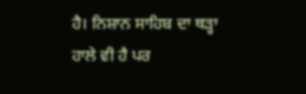ਹੈ। ਨਿਸ਼ਾਨ ਸਾਹਿਬ ਦਾ ਥੜ੍ਹਾ ਹਾਲੇ ਵੀ ਹੈ ਪਰ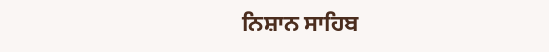ਨਿਸ਼ਾਨ ਸਾਹਿਬ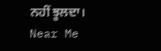ਨਹੀਂ ਝੂਲਦਾ।
Near Me